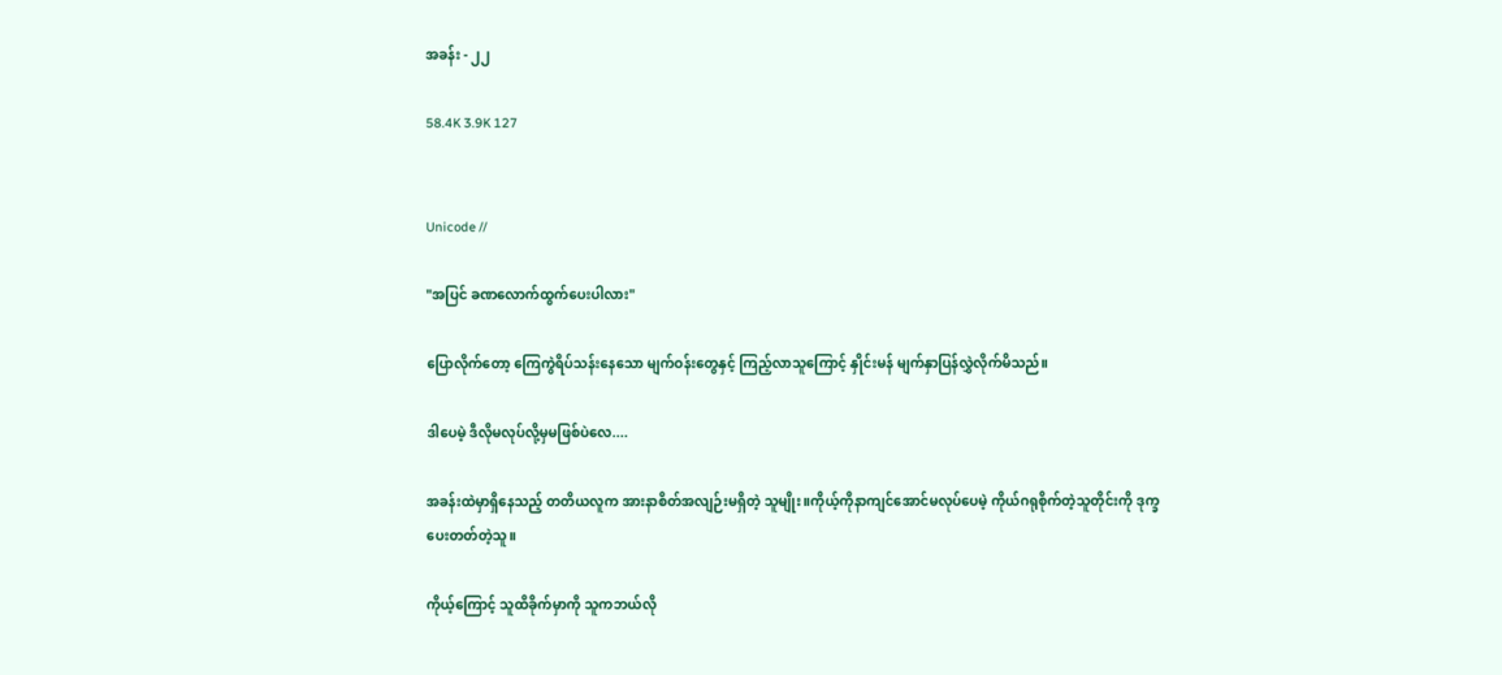အခန်း - ၂၂

58.4K 3.9K 127


Unicode //

"အပြင် ခဏလောက်ထွက်ပေးပါလား"

ပြောလိုက်တော့ ကြေကွဲရိပ်သန်းနေသော မျက်ဝန်းတွေနှင့် ကြည့်လာသူကြောင့် နှိုင်းမန် မျက်နှာပြန်လွှဲလိုက်မိသည်။

ဒါပေမဲ့ ဒီလိုမလုပ်လို့မှမဖြစ်ပဲလေ....

အခန်းထဲမှာရှိနေသည့် တတိယလူက အားနာစိတ်အလျဉ်းမရှိတဲ့ သူမျိုး။ကိုယ့်ကိုနာကျင်အောင်မလုပ်ပေမဲ့ ကိုယ်ဂရုစိုက်တဲ့သူတိုင်းကို ဒုက္ခပေးတတ်တဲ့သူ။

ကိုယ့်ကြောင့် သူထိခိုက်မှာကို သူကဘယ်လို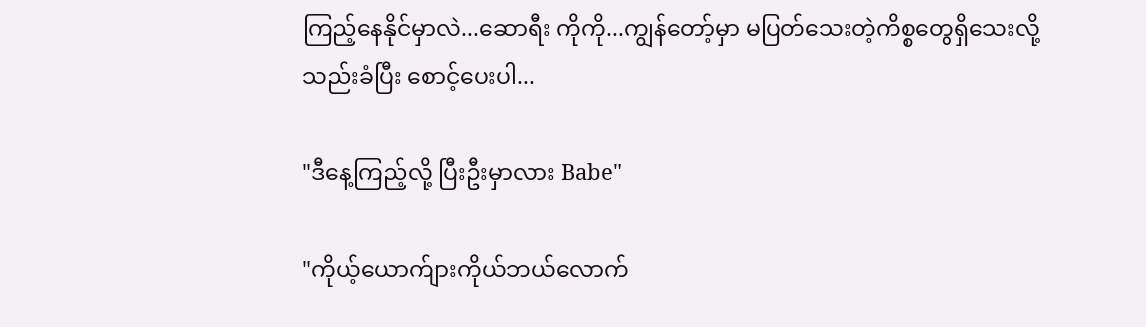ကြည့်နေနိုင်မှာလဲ...ဆောရီး ကိုကို...ကျွန်တော့်မှာ မပြတ်သေးတဲ့ကိစ္စတွေရှိသေးလို့
သည်းခံပြီး စောင့်ပေးပါ...

"ဒီနေ့ကြည့်လို့ ပြီးဦးမှာလား Babe"

"ကိုယ့်ယောက်ျားကိုယ်ဘယ်လောက်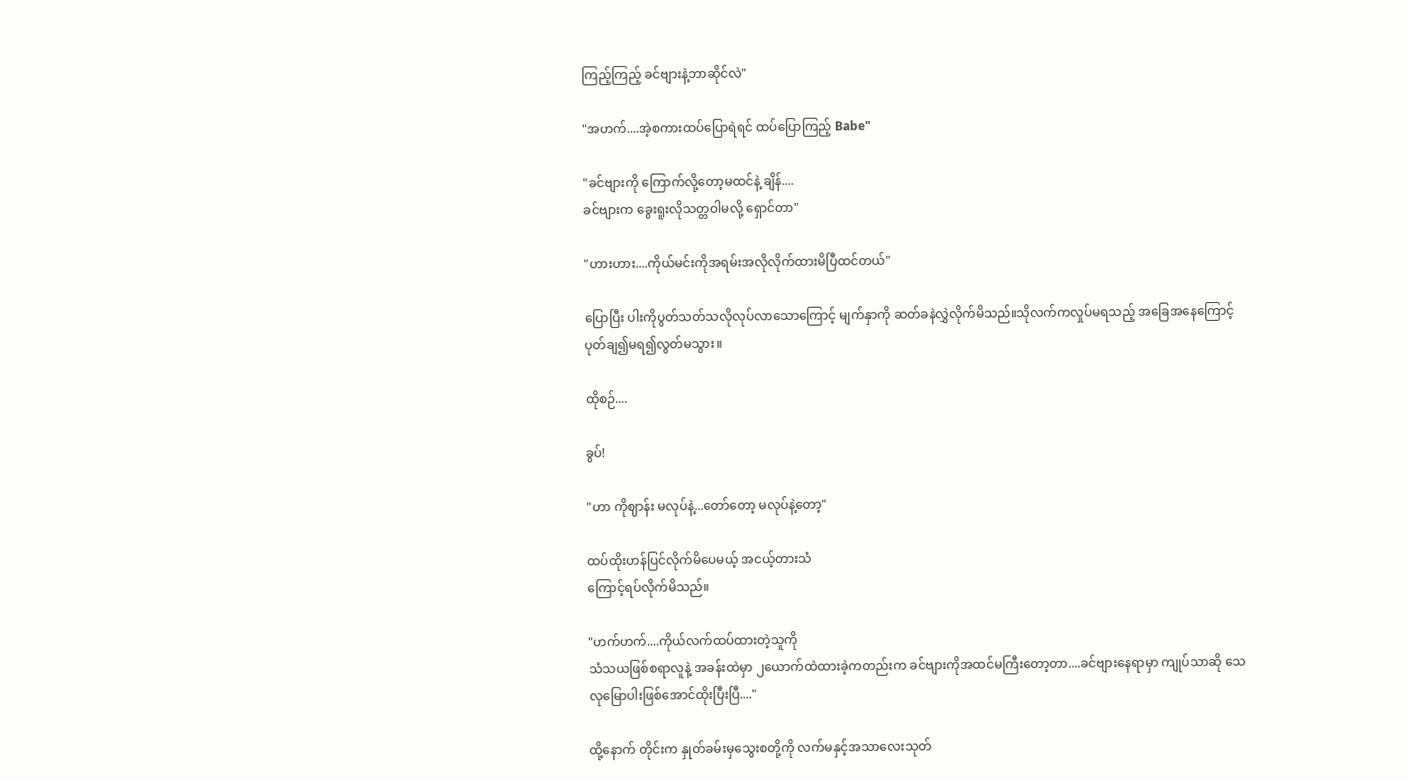ကြည့်ကြည့် ခင်ဗျားနဲ့ဘာဆိုင်လဲ"

"အဟက်....အဲ့စကားထပ်ပြောရဲရင် ထပ်ပြောကြည့် Babe"

"ခင်ဗျားကို ကြောက်လို့တော့မထင်နဲ့ ချိန်....
ခင်ဗျားက ခွေးရူးလိုသတ္တဝါမလို့ ရှောင်တာ"

"ဟားဟား....ကိုယ်မင်းကိုအရမ်းအလိုလိုက်ထားမိပြီထင်တယ်"

ပြောပြီး ပါးကိုပွတ်သတ်သလိုလုပ်လာသောကြောင့် မျက်နှာကို ဆတ်ခနဲလွှဲလိုက်မိသည်။သိုလက်ကလှုပ်မရသည့် အခြေအနေကြောင့် ပုတ်ချ၍မရ၍လွတ်မသွား။

ထိုစဉ်....

ခွပ်!

"ဟာ ကိုဈာန်း မလုပ်နဲ့...တော်တော့ မလုပ်နဲ့တော့"

ထပ်ထိုးဟန်ပြင်လိုက်မိပေမယ့် အငယ့်တားသံ
ကြောင့်ရပ်လိုက်မိသည်။

"ဟက်ဟက်....ကိုယ်လက်ထပ်ထားတဲ့သူကို
သံသယဖြစ်စရာလူနဲ့ အခန်းထဲမှာ ၂ယောက်ထဲထားခဲ့ကတည်းက ခင်ဗျားကိုအထင်မကြီးတော့တာ....ခင်ဗျားနေရာမှာ ကျုပ်သာဆို သေလုမြောပါးဖြစ်အောင်ထိုးပြီးပြီ...."

ထို့နောက် တိုင်းက နှုတ်ခမ်းမှသွေးစတို့ကို လက်မနှင့်အသာလေးသုတ်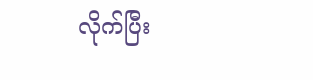လိုက်ပြီး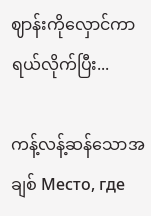ဈာန်းကိုလှောင်ကာရယ်လိုက်ပြီး...

ကန့်လန့်ဆန်သောအချစ် Место, где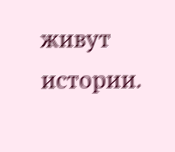живут истории.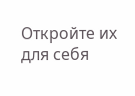Откройте их для себя